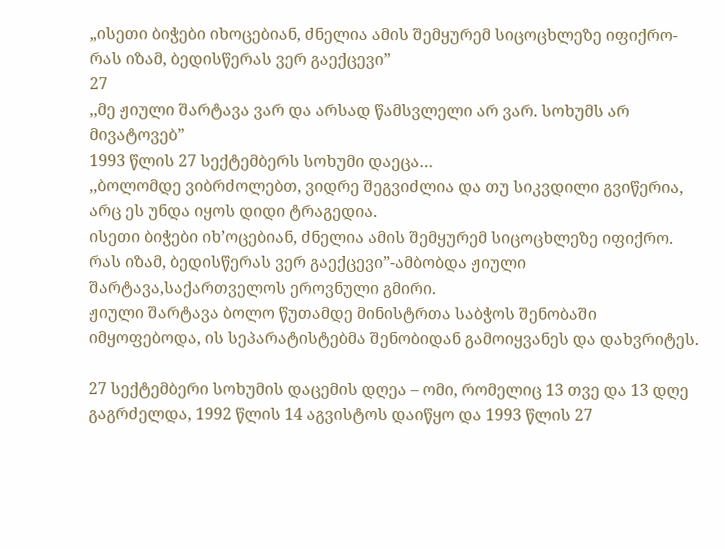„ისეთი ბიჭები იხოცებიან, ძნელია ამის შემყურემ სიცოცხლეზე იფიქრო- რას იზამ, ბედისწერას ვერ გაექცევი”
27
,,მე ჟიული შარტავა ვარ და არსად წამსვლელი არ ვარ. სოხუმს არ მივატოვებ”
1993 წლის 27 სექტემბერს სოხუმი დაეცა…
,,ბოლომდე ვიბრძოლებთ, ვიდრე შეგვიძლია და თუ სიკვდილი გვიწერია, არც ეს უნდა იყოს დიდი ტრაგედია.
ისეთი ბიჭები იხ’ოცებიან, ძნელია ამის შემყურემ სიცოცხლეზე იფიქრო.
რას იზამ, ბედისწერას ვერ გაექცევი”-ამბობდა ჟიული შარტავა,საქართველოს ეროვნული გმირი.
ჟიული შარტავა ბოლო წუთამდე მინისტრთა საბჭოს შენობაში იმყოფებოდა, ის სეპარატისტებმა შენობიდან გამოიყვანეს და დახვრიტეს.

27 სექტემბერი სოხუმის დაცემის დღეა – ომი, რომელიც 13 თვე და 13 დღე გაგრძელდა, 1992 წლის 14 აგვისტოს დაიწყო და 1993 წლის 27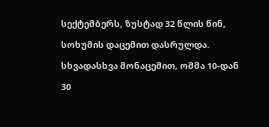სექტემბერს, ზუსტად 32 წლის წინ, სოხუმის დაცემით დასრულდა. სხვადასხვა მონაცემით, ომმა 10-დან 30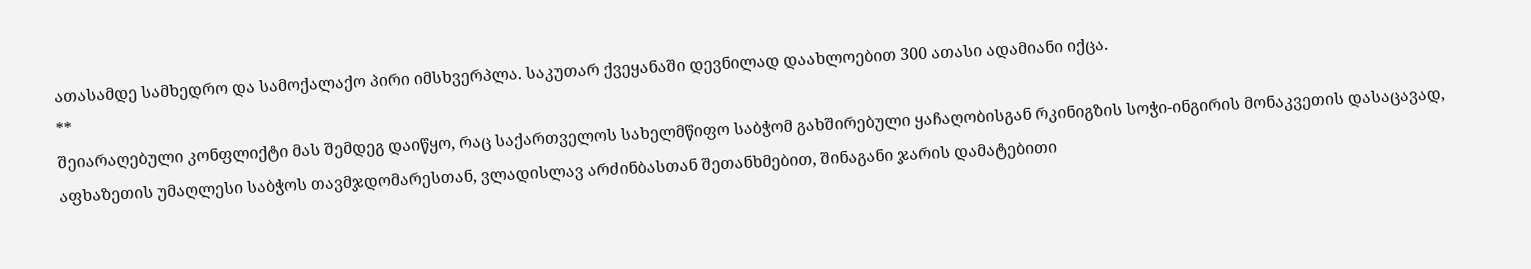ათასამდე სამხედრო და სამოქალაქო პირი იმსხვერპლა. საკუთარ ქვეყანაში დევნილად დაახლოებით 300 ათასი ადამიანი იქცა.
**
შეიარაღებული კონფლიქტი მას შემდეგ დაიწყო, რაც საქართველოს სახელმწიფო საბჭომ გახშირებული ყაჩაღობისგან რკინიგზის სოჭი-ინგირის მონაკვეთის დასაცავად, აფხაზეთის უმაღლესი საბჭოს თავმჯდომარესთან, ვლადისლავ არძინბასთან შეთანხმებით, შინაგანი ჯარის დამატებითი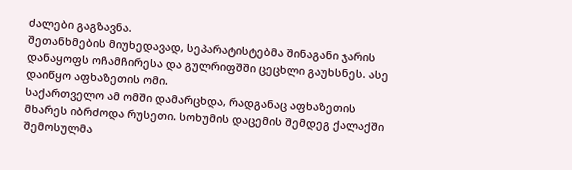ძალები გაგზავნა.
შეთანხმების მიუხედავად, სეპარატისტებმა შინაგანი ჯარის დანაყოფს ოჩამჩირესა და გულრიფშში ცეცხლი გაუხსნეს. ასე დაიწყო აფხაზეთის ომი.
საქართველო ამ ომში დამარცხდა, რადგანაც აფხაზეთის მხარეს იბრძოდა რუსეთი. სოხუმის დაცემის შემდეგ ქალაქში
შემოსულმა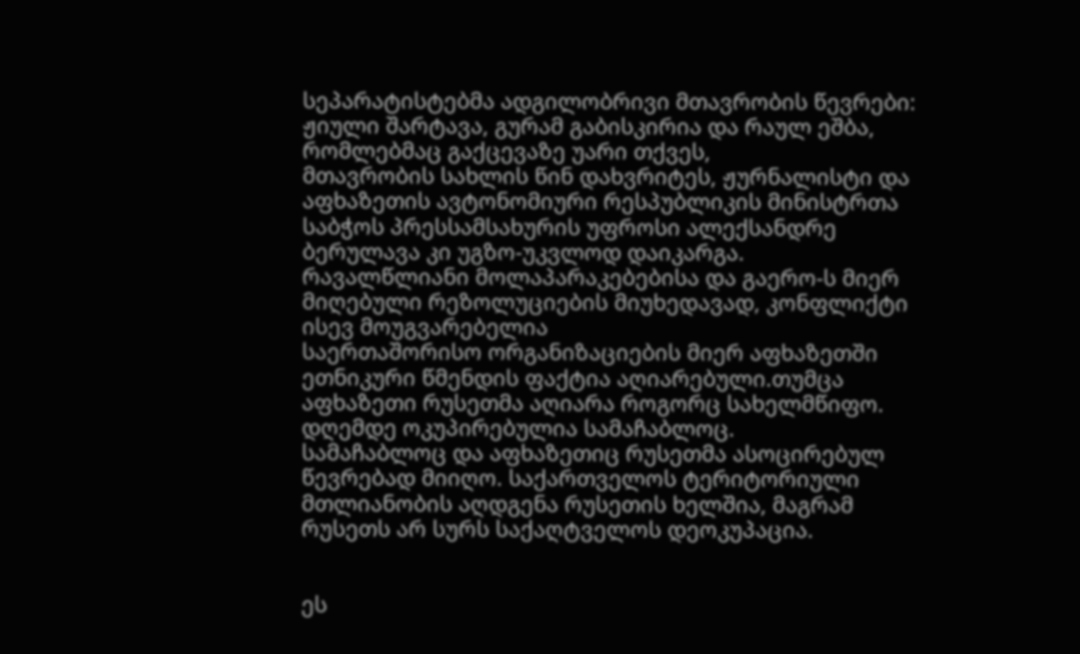სეპარატისტებმა ადგილობრივი მთავრობის წევრები: ჟიული შარტავა, გურამ გაბისკირია და რაულ ეშბა, რომლებმაც გაქცევაზე უარი თქვეს,
მთავრობის სახლის წინ დახვრიტეს, ჟურნალისტი და აფხაზეთის ავტონომიური რესპუბლიკის მინისტრთა საბჭოს პრესსამსახურის უფროსი ალექსანდრე ბერულავა კი უგზო-უკვლოდ დაიკარგა.
რავალწლიანი მოლაპარაკებებისა და გაერო-ს მიერ მიღებული რეზოლუციების მიუხედავად, კონფლიქტი ისევ მოუგვარებელია
საერთაშორისო ორგანიზაციების მიერ აფხაზეთში ეთნიკური წმენდის ფაქტია აღიარებული.თუმცა აფხაზეთი რუსეთმა აღიარა როგორც სახელმწიფო. დღემდე ოკუპირებულია სამაჩაბლოც.
სამაჩაბლოც და აფხაზეთიც რუსეთმა ასოცირებულ წევრებად მიიღო. საქართველოს ტერიტორიული მთლიანობის აღდგენა რუსეთის ხელშია, მაგრამ რუსეთს არ სურს საქაღტველოს დეოკუპაცია.


ეს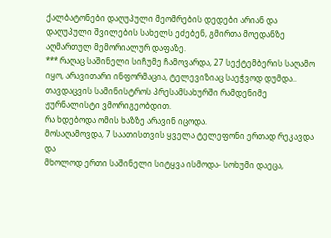ქალბატონები დაღუპული მეომრების დედები არიან და დაღუპული შვილების სახელს ეძებენ, გმირთა მოედანზე აღმართულ მემორიალურ დაფაზე.
*** რაღაც საშინელი სიჩუმე ჩამოვარდა, 27 სექტემბერის საღამო იყო, არავითარი ინფორმაცია, ტელევიზიაც საეჭვოდ დუმდა..
თავდაცვის სამინისტროს პრესამსახურში რამდენიმე ჟურნალისტი ვმორიგეობდით.
რა ხდებოდა ომის ხაზზე არავინ იცოდა.
მოსაღამოვდა, 7 საათისთვის ყველა ტელეფონი ერთად რეკავდა და
მხოლოდ ერთი საშინელი სიტყვა ისმოდა- სოხუმი დაეცა,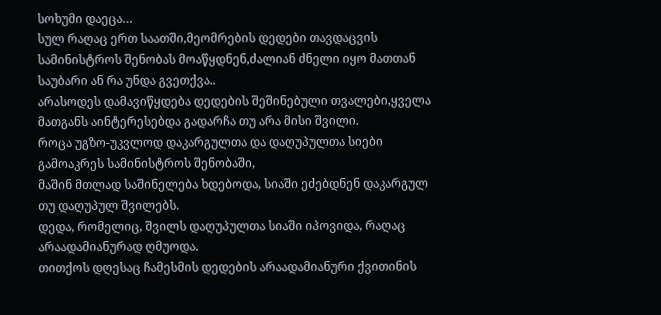სოხუმი დაეცა…
სულ რაღაც ერთ საათში,მეომრების დედები თავდაცვის სამინისტროს შენობას მოაწყდნენ,ძალიან ძნელი იყო მათთან საუბარი ან რა უნდა გვეთქვა..
არასოდეს დამავიწყდება დედების შეშინებული თვალები,ყველა მათგანს აინტერესებდა გადარჩა თუ არა მისი შვილი.
როცა უგზო-უკვლოდ დაკარგულთა და დაღუპულთა სიები გამოაკრეს სამინისტროს შენობაში,
მაშინ მთლად საშინელება ხდებოდა, სიაში ეძებდნენ დაკარგულ თუ დაღუპულ შვილებს.
დედა, რომელიც, შვილს დაღუპულთა სიაში იპოვიდა, რაღაც არაადამიანურად ღმუოდა.
თითქოს დღესაც ჩამესმის დედების არაადამიანური ქვითინის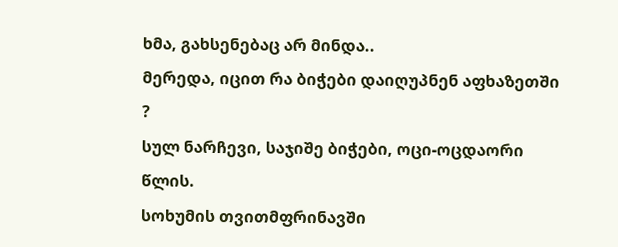ხმა, გახსენებაც არ მინდა..
მერედა, იცით რა ბიჭები დაიღუპნენ აფხაზეთში ?
სულ ნარჩევი, საჯიშე ბიჭები, ოცი-ოცდაორი წლის.
სოხუმის თვითმფრინავში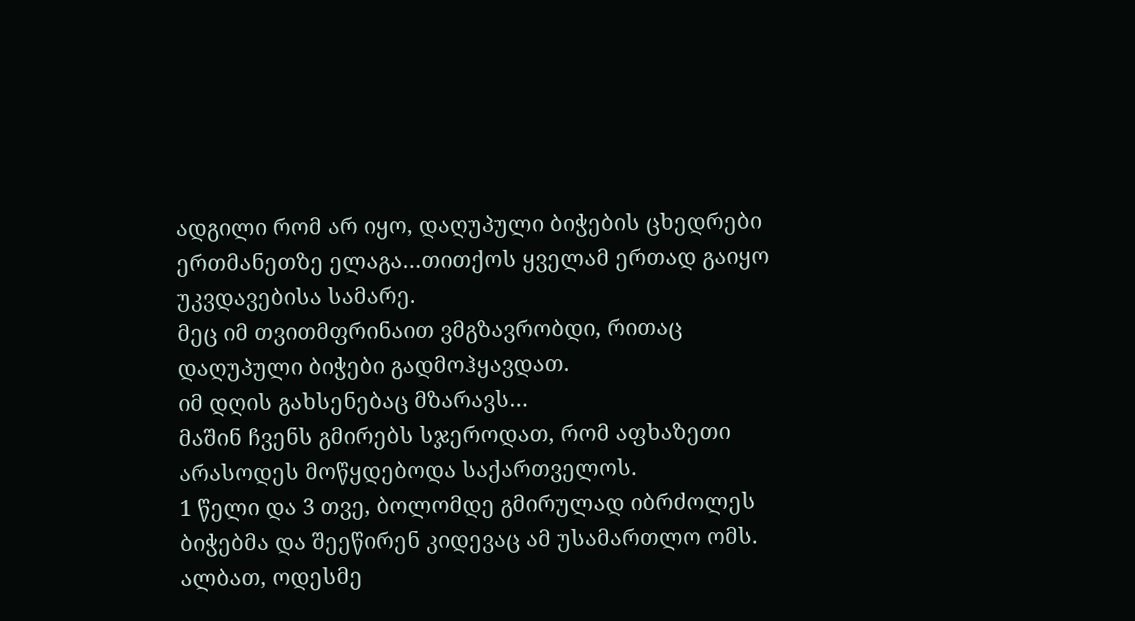ადგილი რომ არ იყო, დაღუპული ბიჭების ცხედრები ერთმანეთზე ელაგა…თითქოს ყველამ ერთად გაიყო უკვდავებისა სამარე.
მეც იმ თვითმფრინაით ვმგზავრობდი, რითაც დაღუპული ბიჭები გადმოჰყავდათ.
იმ დღის გახსენებაც მზარავს…
მაშინ ჩვენს გმირებს სჯეროდათ, რომ აფხაზეთი არასოდეს მოწყდებოდა საქართველოს.
1 წელი და 3 თვე, ბოლომდე გმირულად იბრძოლეს ბიჭებმა და შეეწირენ კიდევაც ამ უსამართლო ომს.
ალბათ, ოდესმე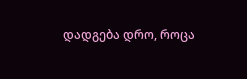დადგება დრო, როცა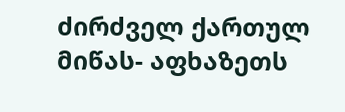ძირძველ ქართულ მიწას- აფხაზეთს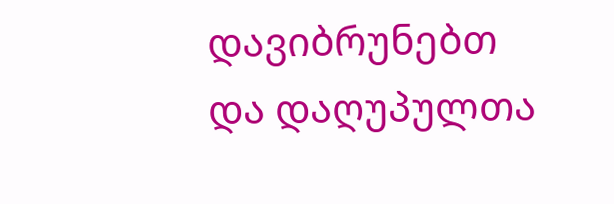დავიბრუნებთ და დაღუპულთა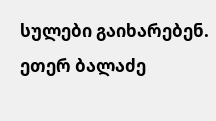სულები გაიხარებენ.
ეთერ ბალაძე